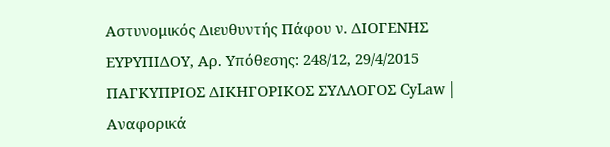Αστυνομικός Διευθυντής Πάφου ν. ΔΙΟΓΕΝΗΣ ΕΥΡΥΠΙΔΟΥ, Αρ. Υπόθεσης: 248/12, 29/4/2015 ΠΑΓΚΥΠΡΙΟΣ ΔΙΚΗΓΟΡΙΚΟΣ ΣΥΛΛΟΓΟΣ CyLaw | Αναφορικά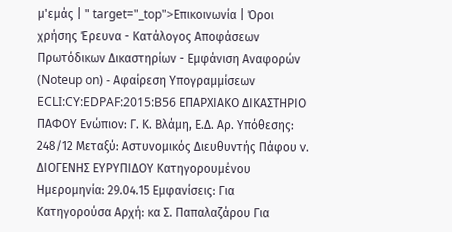μ'εμάς | " target="_top">Επικοινωνία | Όροι χρήσης Έρευνα - Κατάλογος Αποφάσεων Πρωτόδικων Δικαστηρίων - Εμφάνιση Αναφορών (Noteup on) - Αφαίρεση Υπογραμμίσεων ECLI:CY:EDPAF:2015:B56 ΕΠΑΡΧΙΑΚΟ ΔΙΚΑΣΤΗΡΙΟ ΠΑΦΟΥ Ενώπιον: Γ. Κ. Βλάμη, Ε.Δ. Αρ. Υπόθεσης: 248/12 Μεταξύ: Αστυνομικός Διευθυντής Πάφου v. ΔΙΟΓΕΝΗΣ ΕΥΡΥΠΙΔΟΥ Κατηγορουμένου Ημερομηνία: 29.04.15 Εμφανίσεις: Για Κατηγορούσα Αρχή: κα Σ. Παπαλαζάρου Για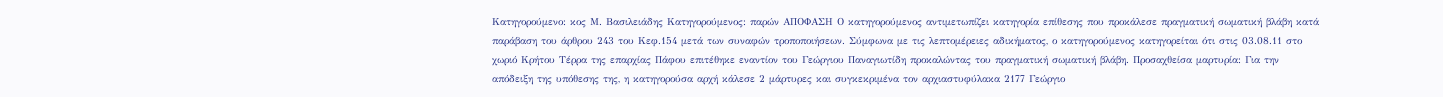Κατηγορούμενο: κος Μ. Βασιλειάδης Κατηγορούμενος: παρών ΑΠΟΦΑΣΗ Ο κατηγορούμενος αντιμετωπίζει κατηγορία επίθεσης που προκάλεσε πραγματική σωματική βλάβη κατά παράβαση του άρθρου 243 του Κεφ.154 μετά των συναφών τροποποιήσεων. Σύμφωνα με τις λεπτομέρειες αδικήματος, ο κατηγορούμενος κατηγορείται ότι στις 03.08.11 στο χωριό Κρήτου Τέρρα της επαρχίας Πάφου επιτέθηκε εναντίον του Γεώργιου Παναγιωτίδη προκαλώντας του πραγματική σωματική βλάβη. Προσαχθείσα μαρτυρία: Για την απόδειξη της υπόθεσης της, η κατηγορούσα αρχή κάλεσε 2 μάρτυρες και συγκεκριμένα τον αρχιαστυφύλακα 2177 Γεώργιο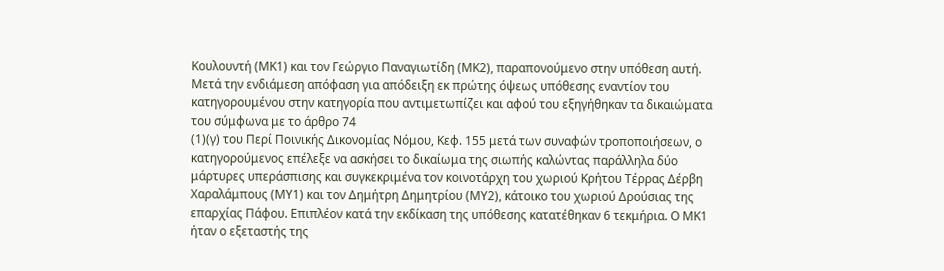Κουλουντή (ΜΚ1) και τον Γεώργιο Παναγιωτίδη (ΜΚ2), παραπονούμενο στην υπόθεση αυτή. Μετά την ενδιάμεση απόφαση για απόδειξη εκ πρώτης όψεως υπόθεσης εναντίον του κατηγορουμένου στην κατηγορία που αντιμετωπίζει και αφού του εξηγήθηκαν τα δικαιώματα του σύμφωνα με το άρθρο 74
(1)(γ) του Περί Ποινικής Δικονομίας Νόμου, Κεφ. 155 μετά των συναφών τροποποιήσεων, ο κατηγορούμενος επέλεξε να ασκήσει το δικαίωμα της σιωπής καλώντας παράλληλα δύο μάρτυρες υπεράσπισης και συγκεκριμένα τον κοινοτάρχη του χωριού Κρήτου Τέρρας Δέρβη Χαραλάμπους (ΜΥ1) και τον Δημήτρη Δημητρίου (ΜΥ2), κάτοικο του χωριού Δρούσιας της επαρχίας Πάφου. Επιπλέον κατά την εκδίκαση της υπόθεσης κατατέθηκαν 6 τεκμήρια. Ο ΜΚ1 ήταν ο εξεταστής της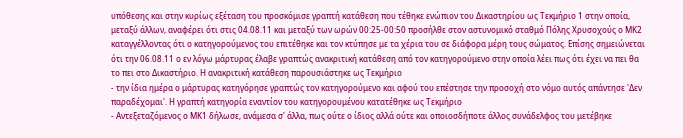υπόθεσης και στην κυρίως εξέταση του προσκόμισε γραπτή κατάθεση που τέθηκε ενώπιον του Δικαστηρίου ως Τεκμήριο 1 στην οποία, μεταξύ άλλων, αναφέρει ότι στις 04.08.11 και μεταξύ των ωρών 00:25-00:50 προσήλθε στον αστυνομικό σταθμό Πόλης Χρυσοχούς ο ΜΚ2 καταγγέλλοντας ότι ο κατηγορούμενος του επιτέθηκε και τον κτύπησε με τα χέρια του σε διάφορα μέρη τους σώματος. Επίσης σημειώνεται ότι την 06.08.11 ο εν λόγω μάρτυρας έλαβε γραπτώς ανακριτική κατάθεση από τον κατηγορούμενο στην οποία λέει πως ότι έχει να πει θα το πει στο Δικαστήριο. Η ανακριτική κατάθεση παρουσιάστηκε ως Τεκμήριο
- την ίδια ημέρα ο μάρτυρας κατηγόρησε γραπτώς τον κατηγορούμενο και αφού του επέστησε την προσοχή στο νόμο αυτός απάντησε 'Δεν παραδέχομαι'. Η γραπτή κατηγορία εναντίον του κατηγορουμένου κατατέθηκε ως Τεκμήριο
- Αντεξεταζόμενος ο ΜΚ1 δήλωσε, ανάμεσα σ' άλλα, πως ούτε ο ίδιος αλλά ούτε και οποιοσδήποτε άλλος συνάδελφος του μετέβηκε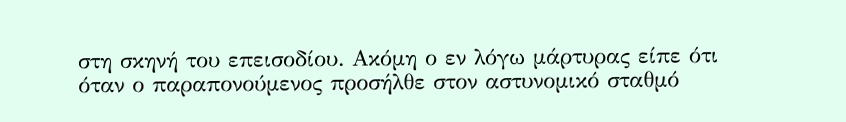στη σκηνή του επεισοδίου. Ακόμη ο εν λόγω μάρτυρας είπε ότι όταν ο παραπονούμενος προσήλθε στον αστυνομικό σταθμό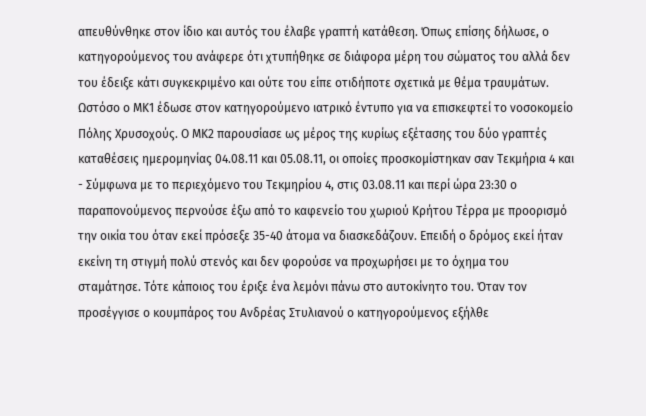απευθύνθηκε στον ίδιο και αυτός του έλαβε γραπτή κατάθεση. Όπως επίσης δήλωσε, ο κατηγορούμενος του ανάφερε ότι χτυπήθηκε σε διάφορα μέρη του σώματος του αλλά δεν του έδειξε κάτι συγκεκριμένο και ούτε του είπε οτιδήποτε σχετικά με θέμα τραυμάτων. Ωστόσο ο ΜΚ1 έδωσε στον κατηγορούμενο ιατρικό έντυπο για να επισκεφτεί το νοσοκομείο Πόλης Χρυσοχούς. Ο ΜΚ2 παρουσίασε ως μέρος της κυρίως εξέτασης του δύο γραπτές καταθέσεις ημερομηνίας 04.08.11 και 05.08.11, οι οποίες προσκομίστηκαν σαν Τεκμήρια 4 και
- Σύμφωνα με το περιεχόμενο του Τεκμηρίου 4, στις 03.08.11 και περί ώρα 23:30 ο παραπονούμενος περνούσε έξω από το καφενείο του χωριού Κρήτου Τέρρα με προορισμό την οικία του όταν εκεί πρόσεξε 35-40 άτομα να διασκεδάζουν. Επειδή ο δρόμος εκεί ήταν εκείνη τη στιγμή πολύ στενός και δεν φορούσε να προχωρήσει με το όχημα του σταμάτησε. Τότε κάποιος του έριξε ένα λεμόνι πάνω στο αυτοκίνητο του. Όταν τον προσέγγισε ο κουμπάρος του Ανδρέας Στυλιανού ο κατηγορούμενος εξήλθε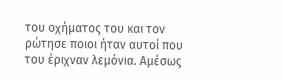του οχήματος του και τον ρώτησε ποιοι ήταν αυτοί που του έριχναν λεμόνια. Αμέσως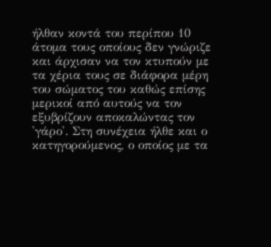ήλθαν κοντά του περίπου 10 άτομα τους οποίους δεν γνώριζε και άρχισαν να τον κτυπούν με τα χέρια τους σε διάφορα μέρη του σώματος του καθώς επίσης μερικοί από αυτούς να τον εξυβρίζουν αποκαλώντας τον 'γάρο'. Στη συνέχεια ήλθε και ο κατηγορούμενος, ο οποίος με τα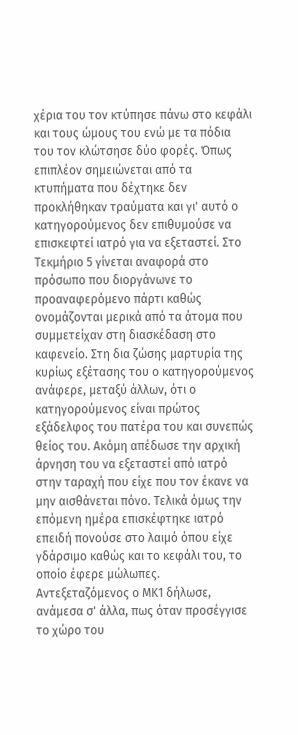χέρια του τον κτύπησε πάνω στο κεφάλι και τους ώμους του ενώ με τα πόδια του τον κλώτσησε δύο φορές. Όπως επιπλέον σημειώνεται από τα κτυπήματα που δέχτηκε δεν προκλήθηκαν τραύματα και γι' αυτό ο κατηγορούμενος δεν επιθυμούσε να επισκεφτεί ιατρό για να εξεταστεί. Στο Τεκμήριο 5 γίνεται αναφορά στο πρόσωπο που διοργάνωνε το προαναφερόμενο πάρτι καθώς ονομάζονται μερικά από τα άτομα που συμμετείχαν στη διασκέδαση στο καφενείο. Στη δια ζώσης μαρτυρία της κυρίως εξέτασης του ο κατηγορούμενος ανάφερε, μεταξύ άλλων, ότι ο κατηγορούμενος είναι πρώτος εξάδελφος του πατέρα του και συνεπώς θείος του. Ακόμη απέδωσε την αρχική άρνηση του να εξεταστεί από ιατρό στην ταραχή που είχε που τον έκανε να μην αισθάνεται πόνο. Τελικά όμως την επόμενη ημέρα επισκέφτηκε ιατρό επειδή πονούσε στο λαιμό όπου είχε γδάρσιμο καθώς και το κεφάλι του, το οποίο έφερε μώλωπες. Αντεξεταζόμενος ο ΜΚ1 δήλωσε, ανάμεσα σ' άλλα, πως όταν προσέγγισε το χώρο του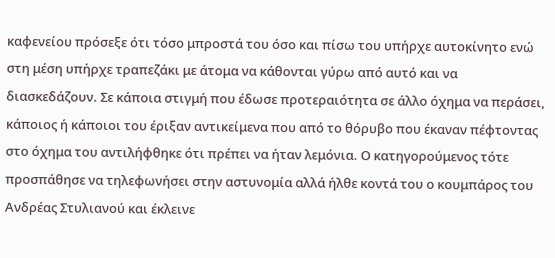καφενείου πρόσεξε ότι τόσο μπροστά του όσο και πίσω του υπήρχε αυτοκίνητο ενώ στη μέση υπήρχε τραπεζάκι με άτομα να κάθονται γύρω από αυτό και να διασκεδάζουν. Σε κάποια στιγμή που έδωσε προτεραιότητα σε άλλο όχημα να περάσει, κάποιος ή κάποιοι του έριξαν αντικείμενα που από το θόρυβο που έκαναν πέφτοντας στο όχημα του αντιλήφθηκε ότι πρέπει να ήταν λεμόνια. Ο κατηγορούμενος τότε προσπάθησε να τηλεφωνήσει στην αστυνομία αλλά ήλθε κοντά του ο κουμπάρος του Ανδρέας Στυλιανού και έκλεινε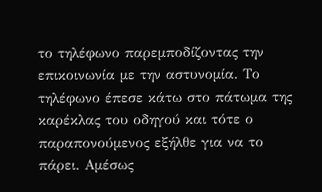το τηλέφωνο παρεμποδίζοντας την επικοινωνία με την αστυνομία. Το τηλέφωνο έπεσε κάτω στο πάτωμα της καρέκλας του οδηγού και τότε ο παραπονούμενος εξήλθε για να το πάρει. Αμέσως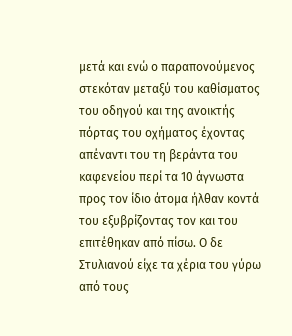μετά και ενώ ο παραπονούμενος στεκόταν μεταξύ του καθίσματος του οδηγού και της ανοικτής πόρτας του οχήματος έχοντας απέναντι του τη βεράντα του καφενείου περί τα 10 άγνωστα προς τον ίδιο άτομα ήλθαν κοντά του εξυβρίζοντας τον και του επιτέθηκαν από πίσω. Ο δε Στυλιανού είχε τα χέρια του γύρω από τους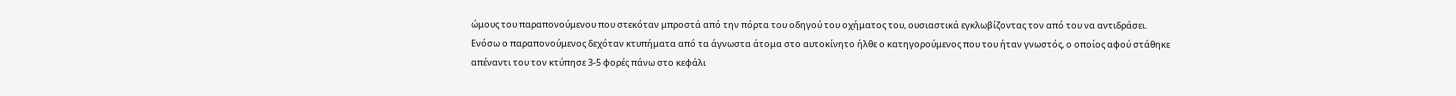ώμους του παραπονούμενου που στεκόταν μπροστά από την πόρτα του οδηγού του οχήματος του, ουσιαστικά εγκλωβίζοντας τον από του να αντιδράσει. Ενόσω ο παραπονούμενος δεχόταν κτυπήματα από τα άγνωστα άτομα στο αυτοκίνητο ήλθε ο κατηγορούμενος που του ήταν γνωστός, ο οποίος αφού στάθηκε απέναντι του τον κτύπησε 3-5 φορές πάνω στο κεφάλι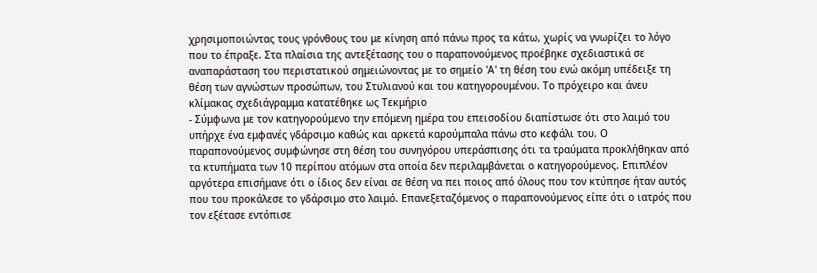χρησιμοποιώντας τους γρόνθους του με κίνηση από πάνω προς τα κάτω, χωρίς να γνωρίζει το λόγο που το έπραξε. Στα πλαίσια της αντεξέτασης του ο παραπονούμενος προέβηκε σχεδιαστικά σε αναπαράσταση του περιστατικού σημειώνοντας με το σημείο 'Α' τη θέση του ενώ ακόμη υπέδειξε τη θέση των αγνώστων προσώπων, του Στυλιανού και του κατηγορουμένου. Το πρόχειρο και άνευ κλίμακας σχεδιάγραμμα κατατέθηκε ως Τεκμήριο
- Σύμφωνα με τον κατηγορούμενο την επόμενη ημέρα του επεισοδίου διαπίστωσε ότι στο λαιμό του υπήρχε ένα εμφανές γδάρσιμο καθώς και αρκετά καρούμπαλα πάνω στο κεφάλι του. Ο παραπονούμενος συμφώνησε στη θέση του συνηγόρου υπεράσπισης ότι τα τραύματα προκλήθηκαν από τα κτυπήματα των 10 περίπου ατόμων στα οποία δεν περιλαμβάνεται ο κατηγορούμενος. Επιπλέον αργότερα επισήμανε ότι ο ίδιος δεν είναι σε θέση να πει ποιος από όλους που τον κτύπησε ήταν αυτός που του προκάλεσε το γδάρσιμο στο λαιμό. Επανεξεταζόμενος ο παραπονούμενος είπε ότι ο ιατρός που τον εξέτασε εντόπισε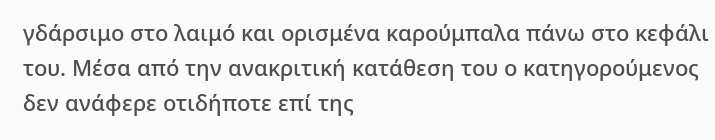γδάρσιμο στο λαιμό και ορισμένα καρούμπαλα πάνω στο κεφάλι του. Μέσα από την ανακριτική κατάθεση του ο κατηγορούμενος δεν ανάφερε οτιδήποτε επί της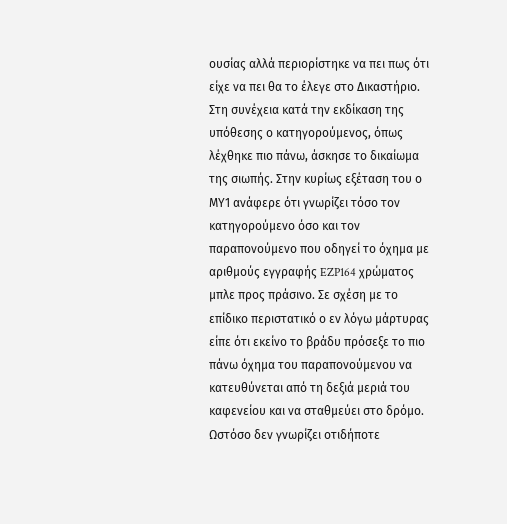ουσίας αλλά περιορίστηκε να πει πως ότι είχε να πει θα το έλεγε στο Δικαστήριο. Στη συνέχεια κατά την εκδίκαση της υπόθεσης ο κατηγορούμενος, όπως λέχθηκε πιο πάνω, άσκησε το δικαίωμα της σιωπής. Στην κυρίως εξέταση του ο ΜΥ1 ανάφερε ότι γνωρίζει τόσο τον κατηγορούμενο όσο και τον παραπονούμενο που οδηγεί το όχημα με αριθμούς εγγραφής EZP164 χρώματος μπλε προς πράσινο. Σε σχέση με το επίδικο περιστατικό ο εν λόγω μάρτυρας είπε ότι εκείνο το βράδυ πρόσεξε το πιο πάνω όχημα του παραπονούμενου να κατευθύνεται από τη δεξιά μεριά του καφενείου και να σταθμεύει στο δρόμο. Ωστόσο δεν γνωρίζει οτιδήποτε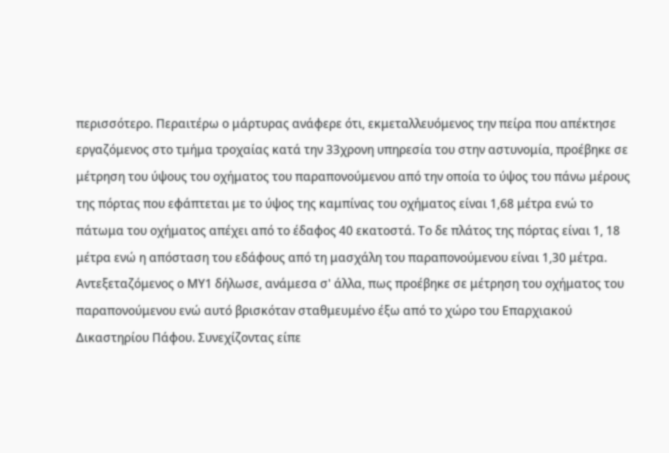περισσότερο. Περαιτέρω ο μάρτυρας ανάφερε ότι, εκμεταλλευόμενος την πείρα που απέκτησε εργαζόμενος στο τμήμα τροχαίας κατά την 33χρονη υπηρεσία του στην αστυνομία, προέβηκε σε μέτρηση του ύψους του οχήματος του παραπονούμενου από την οποία το ύψος του πάνω μέρους της πόρτας που εφάπτεται με το ύψος της καμπίνας του οχήματος είναι 1,68 μέτρα ενώ το πάτωμα του οχήματος απέχει από το έδαφος 40 εκατοστά. Το δε πλάτος της πόρτας είναι 1, 18 μέτρα ενώ η απόσταση του εδάφους από τη μασχάλη του παραπονούμενου είναι 1,30 μέτρα. Αντεξεταζόμενος ο ΜΥ1 δήλωσε, ανάμεσα σ' άλλα, πως προέβηκε σε μέτρηση του οχήματος του παραπονούμενου ενώ αυτό βρισκόταν σταθμευμένο έξω από το χώρο του Επαρχιακού Δικαστηρίου Πάφου. Συνεχίζοντας είπε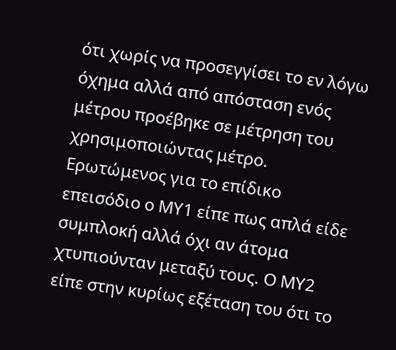ότι χωρίς να προσεγγίσει το εν λόγω όχημα αλλά από απόσταση ενός μέτρου προέβηκε σε μέτρηση του χρησιμοποιώντας μέτρο. Ερωτώμενος για το επίδικο επεισόδιο ο ΜΥ1 είπε πως απλά είδε συμπλοκή αλλά όχι αν άτομα χτυπιούνταν μεταξύ τους. Ο ΜΥ2 είπε στην κυρίως εξέταση του ότι το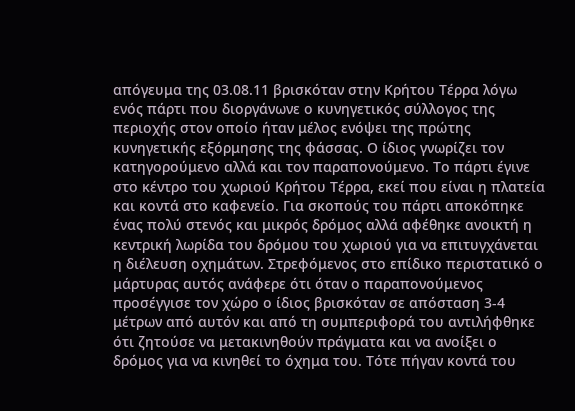απόγευμα της 03.08.11 βρισκόταν στην Κρήτου Τέρρα λόγω ενός πάρτι που διοργάνωνε ο κυνηγετικός σύλλογος της περιοχής στον οποίο ήταν μέλος ενόψει της πρώτης κυνηγετικής εξόρμησης της φάσσας. Ο ίδιος γνωρίζει τον κατηγορούμενο αλλά και τον παραπονούμενο. Το πάρτι έγινε στο κέντρο του χωριού Κρήτου Τέρρα, εκεί που είναι η πλατεία και κοντά στο καφενείο. Για σκοπούς του πάρτι αποκόπηκε ένας πολύ στενός και μικρός δρόμος αλλά αφέθηκε ανοικτή η κεντρική λωρίδα του δρόμου του χωριού για να επιτυγχάνεται η διέλευση οχημάτων. Στρεφόμενος στο επίδικο περιστατικό ο μάρτυρας αυτός ανάφερε ότι όταν ο παραπονούμενος προσέγγισε τον χώρο ο ίδιος βρισκόταν σε απόσταση 3-4 μέτρων από αυτόν και από τη συμπεριφορά του αντιλήφθηκε ότι ζητούσε να μετακινηθούν πράγματα και να ανοίξει ο δρόμος για να κινηθεί το όχημα του. Τότε πήγαν κοντά του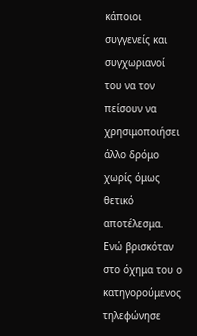κάποιοι συγγενείς και συγχωριανοί του να τον πείσουν να χρησιμοποιήσει άλλο δρόμο χωρίς όμως θετικό αποτέλεσμα. Ενώ βρισκόταν στο όχημα του ο κατηγορούμενος τηλεφώνησε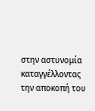στην αστυνομία καταγγέλλοντας την αποκοπή του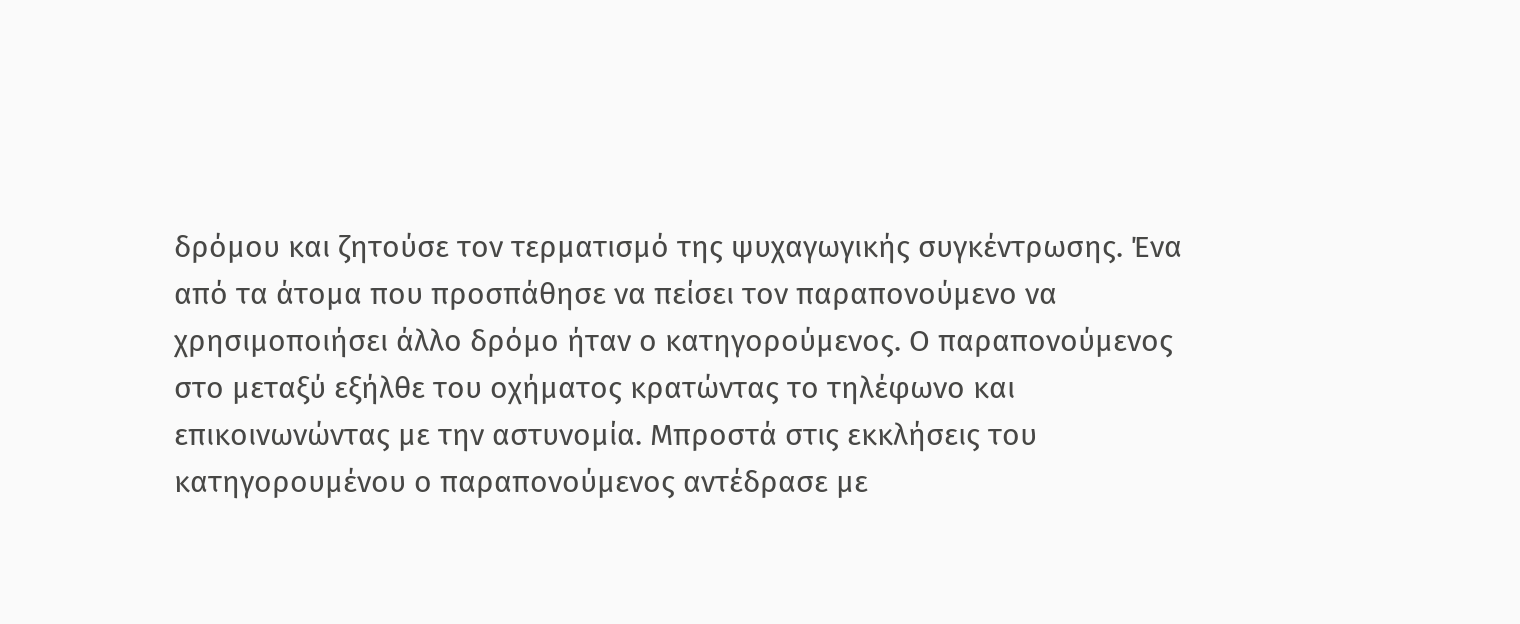δρόμου και ζητούσε τον τερματισμό της ψυχαγωγικής συγκέντρωσης. Ένα από τα άτομα που προσπάθησε να πείσει τον παραπονούμενο να χρησιμοποιήσει άλλο δρόμο ήταν ο κατηγορούμενος. Ο παραπονούμενος στο μεταξύ εξήλθε του οχήματος κρατώντας το τηλέφωνο και επικοινωνώντας με την αστυνομία. Μπροστά στις εκκλήσεις του κατηγορουμένου ο παραπονούμενος αντέδρασε με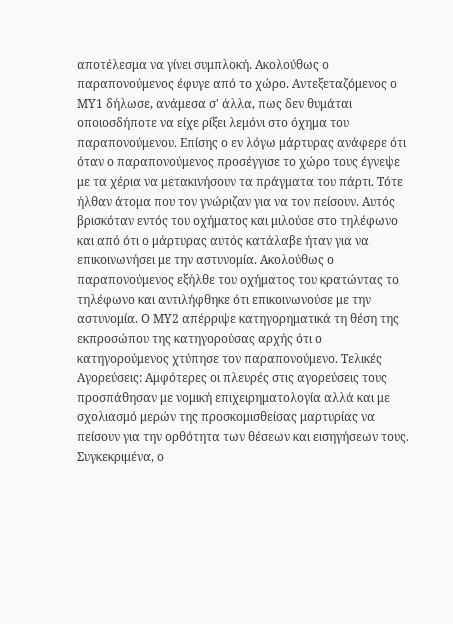αποτέλεσμα να γίνει συμπλοκή. Ακολούθως ο παραπονούμενος έφυγε από το χώρο. Αντεξεταζόμενος ο ΜΥ1 δήλωσε, ανάμεσα σ' άλλα, πως δεν θυμάται οποιοσδήποτε να είχε ρίξει λεμόνι στο όχημα του παραπονούμενου. Επίσης ο εν λόγω μάρτυρας ανάφερε ότι όταν ο παραπονούμενος προσέγγισε το χώρο τους έγνεψε με τα χέρια να μετακινήσουν τα πράγματα του πάρτι. Τότε ήλθαν άτομα που τον γνώριζαν για να τον πείσουν. Αυτός βρισκόταν εντός του οχήματος και μιλούσε στο τηλέφωνο και από ότι ο μάρτυρας αυτός κατάλαβε ήταν για να επικοινωνήσει με την αστυνομία. Ακολούθως ο παραπονούμενος εξήλθε του οχήματος του κρατώντας το τηλέφωνο και αντιλήφθηκε ότι επικοινωνούσε με την αστυνομία. Ο ΜΥ2 απέρριψε κατηγορηματικά τη θέση της εκπροσώπου της κατηγορούσας αρχής ότι ο κατηγορούμενος χτύπησε τον παραπονούμενο. Τελικές Αγορεύσεις: Αμφότερες οι πλευρές στις αγορεύσεις τους προσπάθησαν με νομική επιχειρηματολογία αλλά και με σχολιασμό μερών της προσκομισθείσας μαρτυρίας να πείσουν για την ορθότητα των θέσεων και εισηγήσεων τους. Συγκεκριμένα, ο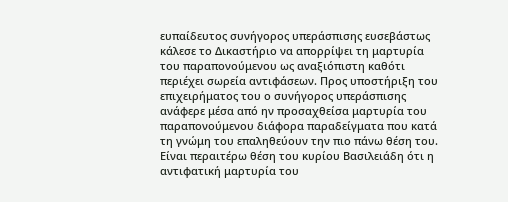ευπαίδευτος συνήγορος υπεράσπισης ευσεβάστως κάλεσε το Δικαστήριο να απορρίψει τη μαρτυρία του παραπονούμενου ως αναξιόπιστη καθότι περιέχει σωρεία αντιφάσεων. Προς υποστήριξη του επιχειρήματος του ο συνήγορος υπεράσπισης ανάφερε μέσα από ην προσαχθείσα μαρτυρία του παραπονούμενου διάφορα παραδείγματα που κατά τη γνώμη του επαληθεύουν την πιο πάνω θέση του. Είναι περαιτέρω θέση του κυρίου Βασιλειάδη ότι η αντιφατική μαρτυρία του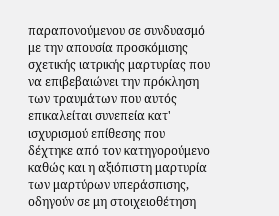παραπονούμενου σε συνδυασμό με την απουσία προσκόμισης σχετικής ιατρικής μαρτυρίας που να επιβεβαιώνει την πρόκληση των τραυμάτων που αυτός επικαλείται συνεπεία κατ' ισχυρισμού επίθεσης που δέχτηκε από τον κατηγορούμενο καθώς και η αξιόπιστη μαρτυρία των μαρτύρων υπεράσπισης, οδηγούν σε μη στοιχειοθέτηση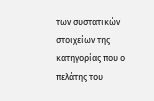των συστατικών στοιχείων της κατηγορίας που ο πελάτης του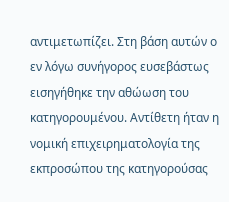αντιμετωπίζει. Στη βάση αυτών ο εν λόγω συνήγορος ευσεβάστως εισηγήθηκε την αθώωση του κατηγορουμένου. Αντίθετη ήταν η νομική επιχειρηματολογία της εκπροσώπου της κατηγορούσας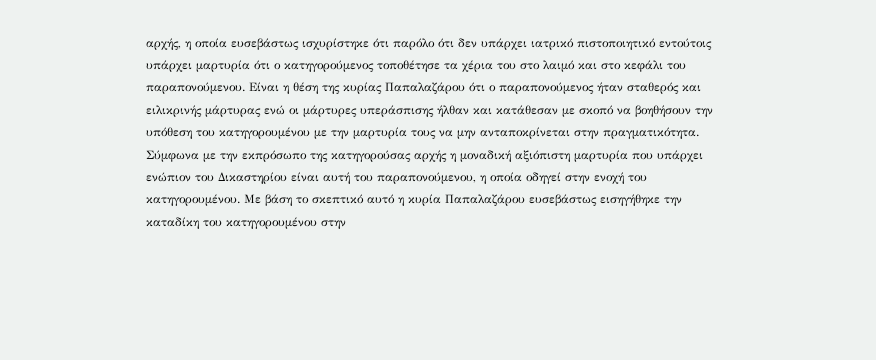αρχής, η οποία ευσεβάστως ισχυρίστηκε ότι παρόλο ότι δεν υπάρχει ιατρικό πιστοποιητικό εντούτοις υπάρχει μαρτυρία ότι ο κατηγορούμενος τοποθέτησε τα χέρια του στο λαιμό και στο κεφάλι του παραπονούμενου. Είναι η θέση της κυρίας Παπαλαζάρου ότι ο παραπονούμενος ήταν σταθερός και ειλικρινής μάρτυρας ενώ οι μάρτυρες υπεράσπισης ήλθαν και κατάθεσαν με σκοπό να βοηθήσουν την υπόθεση του κατηγορουμένου με την μαρτυρία τους να μην ανταποκρίνεται στην πραγματικότητα. Σύμφωνα με την εκπρόσωπο της κατηγορούσας αρχής η μοναδική αξιόπιστη μαρτυρία που υπάρχει ενώπιον του Δικαστηρίου είναι αυτή του παραπονούμενου, η οποία οδηγεί στην ενοχή του κατηγορουμένου. Με βάση το σκεπτικό αυτό η κυρία Παπαλαζάρου ευσεβάστως εισηγήθηκε την καταδίκη του κατηγορουμένου στην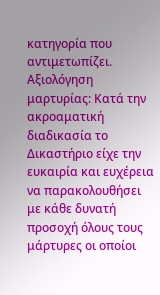κατηγορία που αντιμετωπίζει. Αξιολόγηση μαρτυρίας: Κατά την ακροαματική διαδικασία το Δικαστήριο είχε την ευκαιρία και ευχέρεια να παρακολουθήσει με κάθε δυνατή προσοχή όλους τους μάρτυρες οι οποίοι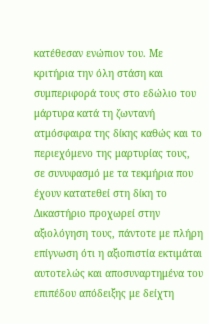κατέθεσαν ενώπιον του. Με κριτήρια την όλη στάση και συμπεριφορά τους στο εδώλιο του μάρτυρα κατά τη ζωντανή ατμόσφαιρα της δίκης καθώς και το περιεχόμενο της μαρτυρίας τους, σε συνυφασμό με τα τεκμήρια που έχουν κατατεθεί στη δίκη το Δικαστήριο προχωρεί στην αξιολόγηση τους, πάντοτε με πλήρη επίγνωση ότι η αξιοπιστία εκτιμάται αυτοτελώς και αποσυναρτημένα του επιπέδου απόδειξης με δείχτη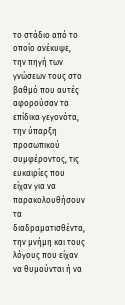το στάδιο από το οποίο ανέκυψε, την πηγή των γνώσεων τους στο βαθμό που αυτές αφορούσαν τα επίδικα γεγονότα, την ύπαρξη προσωπικού συμφέροντος, τις ευκαιρίες που είχαν για να παρακολουθήσουν τα διαδραματισθέντα, την μνήμη και τους λόγους που είχαν να θυμούνται ή να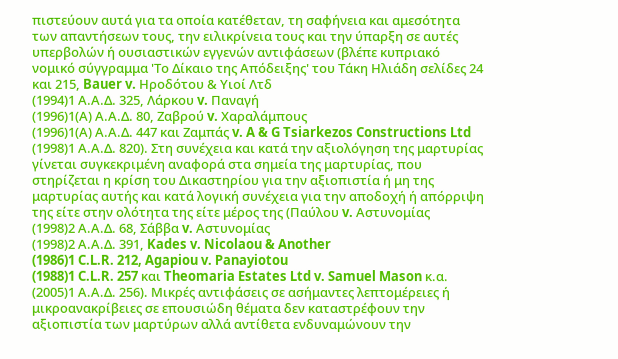πιστεύουν αυτά για τα οποία κατέθεταν, τη σαφήνεια και αμεσότητα των απαντήσεων τους, την ειλικρίνεια τους και την ύπαρξη σε αυτές υπερβολών ή ουσιαστικών εγγενών αντιφάσεων (βλέπε κυπριακό νομικό σύγγραμμα 'Το Δίκαιο της Απόδειξης' του Τάκη Ηλιάδη σελίδες 24 και 215, Bauer v. Ηροδότου & Υιοί Λτδ
(1994)1 Α.Α.Δ. 325, Λάρκου v. Παναγή
(1996)1(Α) Α.Α.Δ. 80, Ζαβρού v. Χαραλάμπους
(1996)1(Α) Α.Α.Δ. 447 και Ζαμπάς v. A & G Tsiarkezos Constructions Ltd
(1998)1 Α.Α.Δ. 820). Στη συνέχεια και κατά την αξιολόγηση της μαρτυρίας γίνεται συγκεκριμένη αναφορά στα σημεία της μαρτυρίας, που στηρίζεται η κρίση του Δικαστηρίου για την αξιοπιστία ή μη της μαρτυρίας αυτής και κατά λογική συνέχεια για την αποδοχή ή απόρριψη της είτε στην ολότητα της είτε μέρος της (Παύλου v. Αστυνομίας
(1998)2 Α.Α.Δ. 68, Σάββα v. Αστυνομίας
(1998)2 Α.Α.Δ. 391, Kades v. Nicolaou & Another
(1986)1 C.L.R. 212, Agapiou v. Panayiotou
(1988)1 C.L.R. 257 και Theomaria Estates Ltd v. Samuel Mason κ.α.
(2005)1 Α.Α.Δ. 256). Μικρές αντιφάσεις σε ασήμαντες λεπτομέρειες ή μικροανακρίβειες σε επουσιώδη θέματα δεν καταστρέφουν την αξιοπιστία των μαρτύρων αλλά αντίθετα ενδυναμώνουν την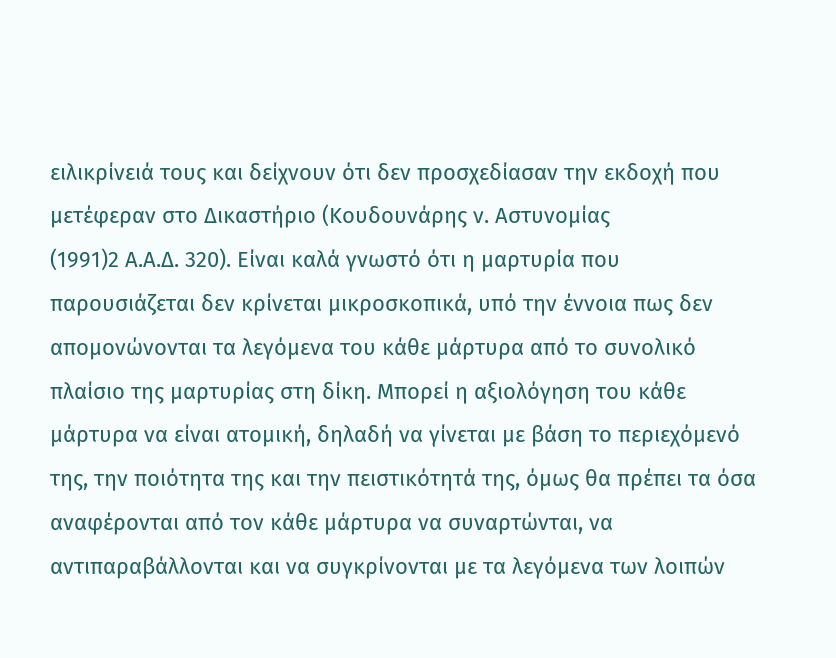ειλικρίνειά τους και δείχνουν ότι δεν προσχεδίασαν την εκδοχή που μετέφεραν στο Δικαστήριο (Κουδουνάρης ν. Αστυνομίας
(1991)2 Α.Α.Δ. 320). Είναι καλά γνωστό ότι η μαρτυρία που παρουσιάζεται δεν κρίνεται μικροσκοπικά, υπό την έννοια πως δεν απομονώνονται τα λεγόμενα του κάθε μάρτυρα από το συνολικό πλαίσιο της μαρτυρίας στη δίκη. Μπορεί η αξιολόγηση του κάθε μάρτυρα να είναι ατομική, δηλαδή να γίνεται με βάση το περιεχόμενό της, την ποιότητα της και την πειστικότητά της, όμως θα πρέπει τα όσα αναφέρονται από τον κάθε μάρτυρα να συναρτώνται, να αντιπαραβάλλονται και να συγκρίνονται με τα λεγόμενα των λοιπών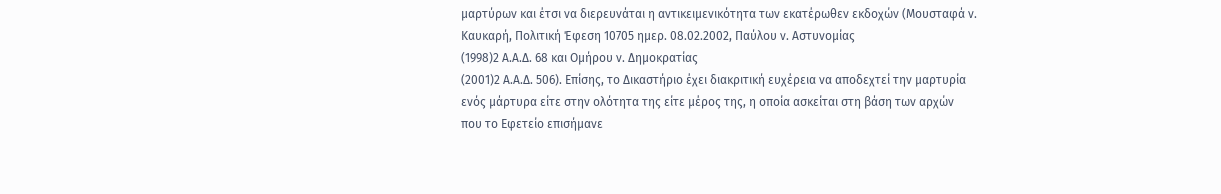μαρτύρων και έτσι να διερευνάται η αντικειμενικότητα των εκατέρωθεν εκδοχών (Μουσταφά ν. Καυκαρή, Πολιτική Έφεση 10705 ημερ. 08.02.2002, Παύλου ν. Αστυνομίας
(1998)2 Α.Α.Δ. 68 και Ομήρου ν. Δημοκρατίας
(2001)2 Α.Α.Δ. 506). Επίσης, το Δικαστήριο έχει διακριτική ευχέρεια να αποδεχτεί την μαρτυρία ενός μάρτυρα είτε στην ολότητα της είτε μέρος της, η οποία ασκείται στη βάση των αρχών που το Εφετείο επισήμανε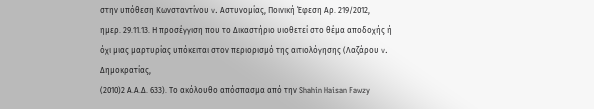στην υπόθεση Κωνσταντίνου v. Αστυνομίας, Ποινική Έφεση Αρ. 219/2012, ημερ. 29.11.13. Η προσέγγιση που το Δικαστήριο υιοθετεί στο θέμα αποδοχής ή όχι μιας μαρτυρίας υπόκειται στον περιορισμό της αιτιολόγησης (Λαζάρου v. Δημοκρατίας,
(2010)2 Α.Α.Δ. 633). Το ακόλουθο απόσπασμα από την Shahin Haisan Fawzy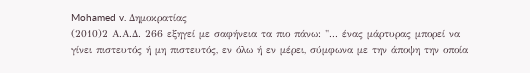Mohamed v. Δημοκρατίας
(2010)2 Α.Α.Δ. 266 εξηγεί με σαφήνεια τα πιο πάνω: "... ένας μάρτυρας μπορεί να γίνει πιστευτός ή μη πιστευτός, εν όλω ή εν μέρει, σύμφωνα με την άποψη την οποία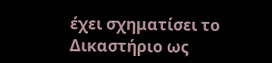έχει σχηματίσει το Δικαστήριο ως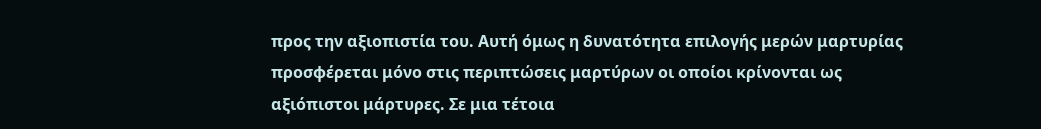προς την αξιοπιστία του. Αυτή όμως η δυνατότητα επιλογής μερών μαρτυρίας προσφέρεται μόνο στις περιπτώσεις μαρτύρων οι οποίοι κρίνονται ως αξιόπιστοι μάρτυρες. Σε μια τέτοια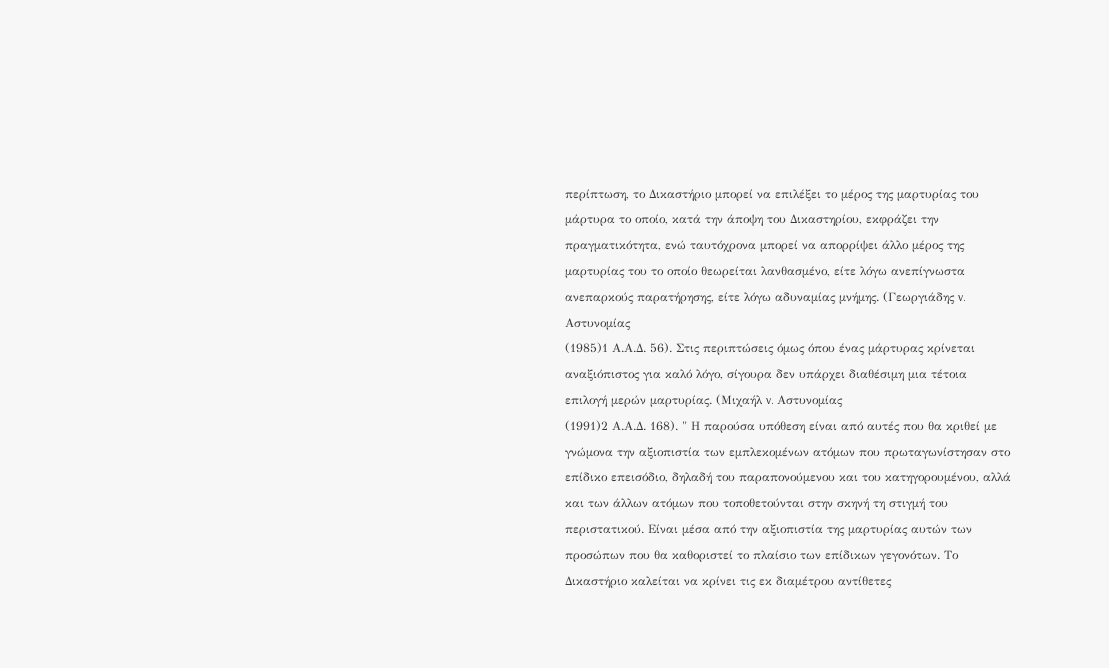περίπτωση, το Δικαστήριο μπορεί να επιλέξει το μέρος της μαρτυρίας του μάρτυρα το οποίο, κατά την άποψη του Δικαστηρίου, εκφράζει την πραγματικότητα, ενώ ταυτόχρονα μπορεί να απορρίψει άλλο μέρος της μαρτυρίας του το οποίο θεωρείται λανθασμένο, είτε λόγω ανεπίγνωστα ανεπαρκούς παρατήρησης, είτε λόγω αδυναμίας μνήμης. (Γεωργιάδης v. Αστυνομίας
(1985)1 Α.Α.Δ. 56). Στις περιπτώσεις όμως όπου ένας μάρτυρας κρίνεται αναξιόπιστος για καλό λόγο, σίγουρα δεν υπάρχει διαθέσιμη μια τέτοια επιλογή μερών μαρτυρίας. (Μιχαήλ v. Αστυνομίας
(1991)2 Α.Α.Δ. 168). " Η παρούσα υπόθεση είναι από αυτές που θα κριθεί με γνώμονα την αξιοπιστία των εμπλεκομένων ατόμων που πρωταγωνίστησαν στο επίδικο επεισόδιο, δηλαδή του παραπονούμενου και του κατηγορουμένου, αλλά και των άλλων ατόμων που τοποθετούνται στην σκηνή τη στιγμή του περιστατικού. Είναι μέσα από την αξιοπιστία της μαρτυρίας αυτών των προσώπων που θα καθοριστεί το πλαίσιο των επίδικων γεγονότων. Το Δικαστήριο καλείται να κρίνει τις εκ διαμέτρου αντίθετες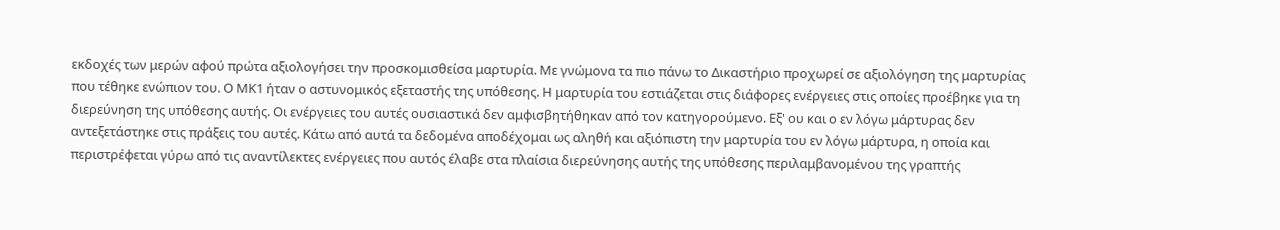εκδοχές των μερών αφού πρώτα αξιολογήσει την προσκομισθείσα μαρτυρία. Με γνώμονα τα πιο πάνω το Δικαστήριο προχωρεί σε αξιολόγηση της μαρτυρίας που τέθηκε ενώπιον του. Ο ΜΚ1 ήταν ο αστυνομικός εξεταστής της υπόθεσης. Η μαρτυρία του εστιάζεται στις διάφορες ενέργειες στις οποίες προέβηκε για τη διερεύνηση της υπόθεσης αυτής. Οι ενέργειες του αυτές ουσιαστικά δεν αμφισβητήθηκαν από τον κατηγορούμενο. Εξ' ου και ο εν λόγω μάρτυρας δεν αντεξετάστηκε στις πράξεις του αυτές. Κάτω από αυτά τα δεδομένα αποδέχομαι ως αληθή και αξιόπιστη την μαρτυρία του εν λόγω μάρτυρα, η οποία και περιστρέφεται γύρω από τις αναντίλεκτες ενέργειες που αυτός έλαβε στα πλαίσια διερεύνησης αυτής της υπόθεσης περιλαμβανομένου της γραπτής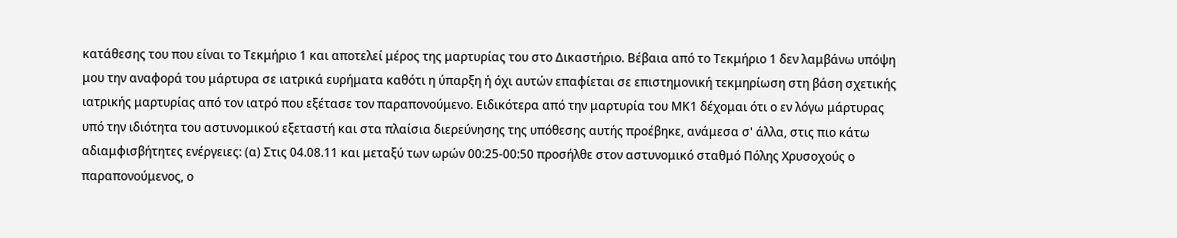κατάθεσης του που είναι το Τεκμήριο 1 και αποτελεί μέρος της μαρτυρίας του στο Δικαστήριο. Βέβαια από το Τεκμήριο 1 δεν λαμβάνω υπόψη μου την αναφορά του μάρτυρα σε ιατρικά ευρήματα καθότι η ύπαρξη ή όχι αυτών επαφίεται σε επιστημονική τεκμηρίωση στη βάση σχετικής ιατρικής μαρτυρίας από τον ιατρό που εξέτασε τον παραπονούμενο. Ειδικότερα από την μαρτυρία του ΜΚ1 δέχομαι ότι ο εν λόγω μάρτυρας υπό την ιδιότητα του αστυνομικού εξεταστή και στα πλαίσια διερεύνησης της υπόθεσης αυτής προέβηκε, ανάμεσα σ' άλλα, στις πιο κάτω αδιαμφισβήτητες ενέργειες: (α) Στις 04.08.11 και μεταξύ των ωρών 00:25-00:50 προσήλθε στον αστυνομικό σταθμό Πόλης Χρυσοχούς ο παραπονούμενος, ο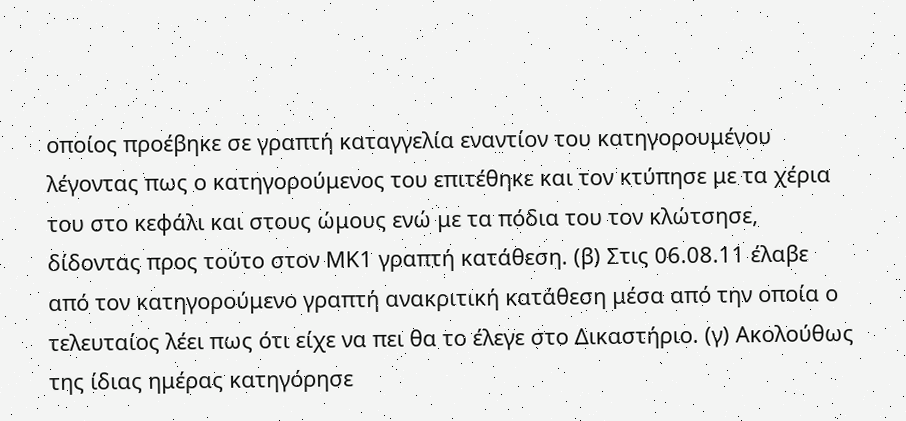οποίος προέβηκε σε γραπτή καταγγελία εναντίον του κατηγορουμένου λέγοντας πως ο κατηγορούμενος του επιτέθηκε και τον κτύπησε με τα χέρια του στο κεφάλι και στους ώμους ενώ με τα πόδια του τον κλώτσησε, δίδοντας προς τούτο στον ΜΚ1 γραπτή κατάθεση. (β) Στις 06.08.11 έλαβε από τον κατηγορούμενο γραπτή ανακριτική κατάθεση μέσα από την οποία ο τελευταίος λέει πως ότι είχε να πει θα το έλεγε στο Δικαστήριο. (γ) Ακολούθως της ίδιας ημέρας κατηγόρησε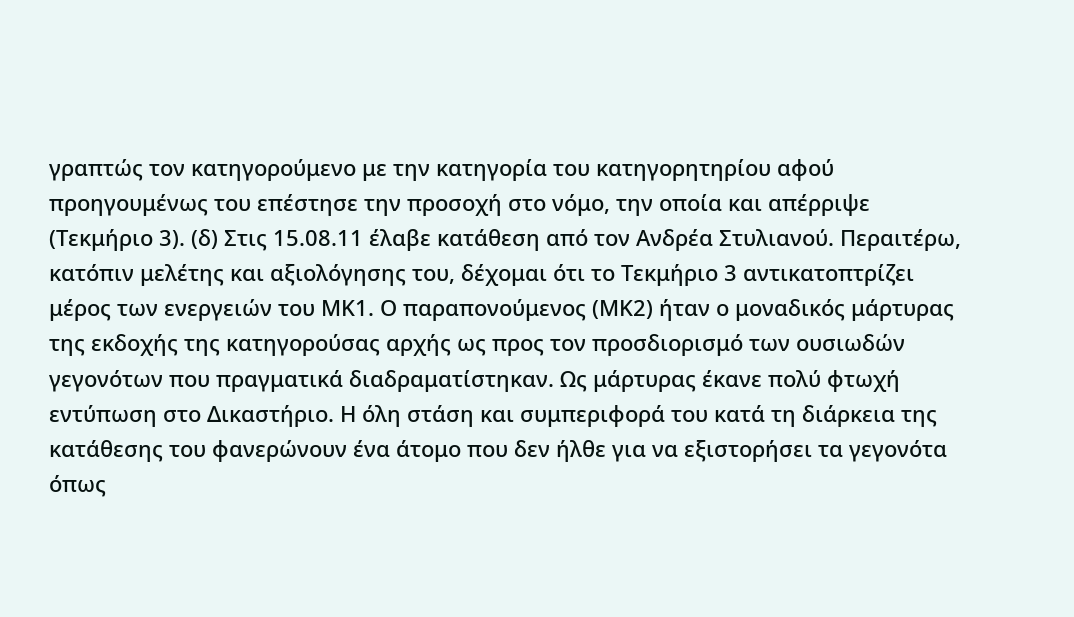γραπτώς τον κατηγορούμενο με την κατηγορία του κατηγορητηρίου αφού προηγουμένως του επέστησε την προσοχή στο νόμο, την οποία και απέρριψε (Τεκμήριο 3). (δ) Στις 15.08.11 έλαβε κατάθεση από τον Ανδρέα Στυλιανού. Περαιτέρω, κατόπιν μελέτης και αξιολόγησης του, δέχομαι ότι το Τεκμήριο 3 αντικατοπτρίζει μέρος των ενεργειών του ΜΚ1. Ο παραπονούμενος (ΜΚ2) ήταν ο μοναδικός μάρτυρας της εκδοχής της κατηγορούσας αρχής ως προς τον προσδιορισμό των ουσιωδών γεγονότων που πραγματικά διαδραματίστηκαν. Ως μάρτυρας έκανε πολύ φτωχή εντύπωση στο Δικαστήριο. Η όλη στάση και συμπεριφορά του κατά τη διάρκεια της κατάθεσης του φανερώνουν ένα άτομο που δεν ήλθε για να εξιστορήσει τα γεγονότα όπως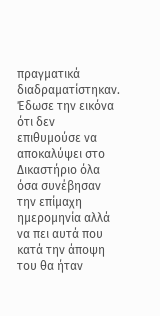πραγματικά διαδραματίστηκαν. Έδωσε την εικόνα ότι δεν επιθυμούσε να αποκαλύψει στο Δικαστήριο όλα όσα συνέβησαν την επίμαχη ημερομηνία αλλά να πει αυτά που κατά την άποψη του θα ήταν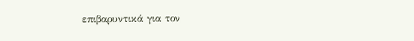επιβαρυντικά για τον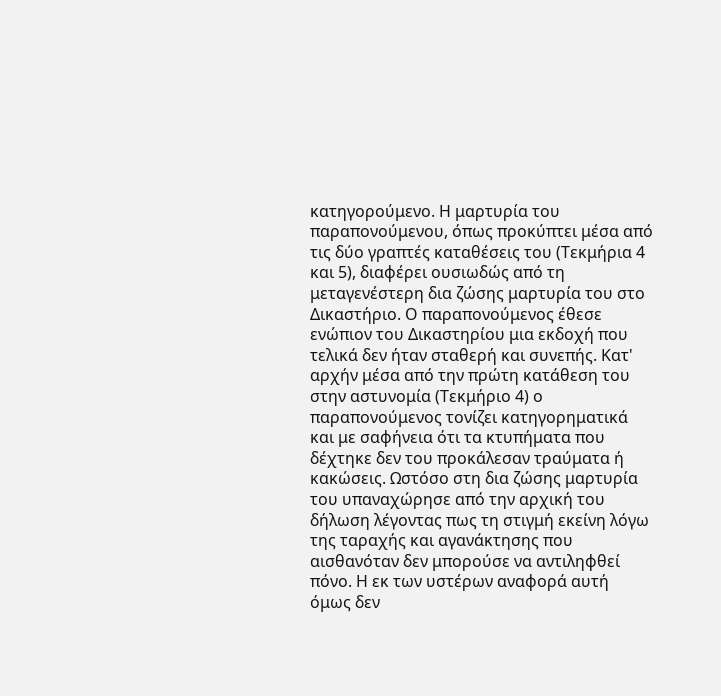κατηγορούμενο. Η μαρτυρία του παραπονούμενου, όπως προκύπτει μέσα από τις δύο γραπτές καταθέσεις του (Τεκμήρια 4 και 5), διαφέρει ουσιωδώς από τη μεταγενέστερη δια ζώσης μαρτυρία του στο Δικαστήριο. Ο παραπονούμενος έθεσε ενώπιον του Δικαστηρίου μια εκδοχή που τελικά δεν ήταν σταθερή και συνεπής. Κατ' αρχήν μέσα από την πρώτη κατάθεση του στην αστυνομία (Τεκμήριο 4) ο παραπονούμενος τονίζει κατηγορηματικά και με σαφήνεια ότι τα κτυπήματα που δέχτηκε δεν του προκάλεσαν τραύματα ή κακώσεις. Ωστόσο στη δια ζώσης μαρτυρία του υπαναχώρησε από την αρχική του δήλωση λέγοντας πως τη στιγμή εκείνη λόγω της ταραχής και αγανάκτησης που αισθανόταν δεν μπορούσε να αντιληφθεί πόνο. Η εκ των υστέρων αναφορά αυτή όμως δεν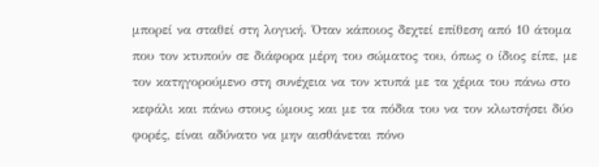μπορεί να σταθεί στη λογική. Όταν κάποιος δεχτεί επίθεση από 10 άτομα που τον κτυπούν σε διάφορα μέρη του σώματος του, όπως ο ίδιος είπε, με τον κατηγορούμενο στη συνέχεια να τον κτυπά με τα χέρια του πάνω στο κεφάλι και πάνω στους ώμους και με τα πόδια του να τον κλωτσήσει δύο φορές, είναι αδύνατο να μην αισθάνεται πόνο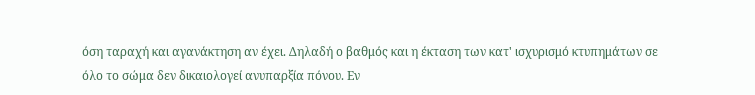όση ταραχή και αγανάκτηση αν έχει. Δηλαδή ο βαθμός και η έκταση των κατ' ισχυρισμό κτυπημάτων σε όλο το σώμα δεν δικαιολογεί ανυπαρξία πόνου. Εν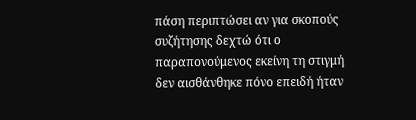πάση περιπτώσει αν για σκοπούς συζήτησης δεχτώ ότι ο παραπονούμενος εκείνη τη στιγμή δεν αισθάνθηκε πόνο επειδή ήταν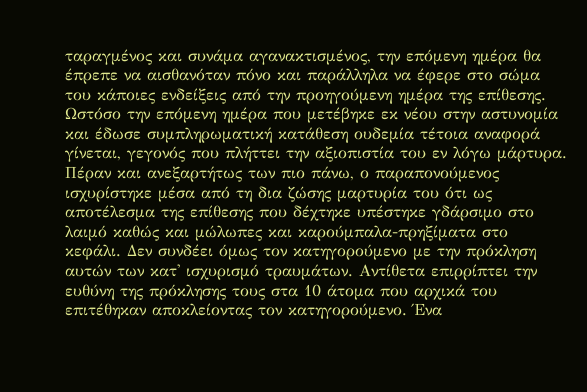ταραγμένος και συνάμα αγανακτισμένος, την επόμενη ημέρα θα έπρεπε να αισθανόταν πόνο και παράλληλα να έφερε στο σώμα του κάποιες ενδείξεις από την προηγούμενη ημέρα της επίθεσης. Ωστόσο την επόμενη ημέρα που μετέβηκε εκ νέου στην αστυνομία και έδωσε συμπληρωματική κατάθεση ουδεμία τέτοια αναφορά γίνεται, γεγονός που πλήττει την αξιοπιστία του εν λόγω μάρτυρα. Πέραν και ανεξαρτήτως των πιο πάνω, ο παραπονούμενος ισχυρίστηκε μέσα από τη δια ζώσης μαρτυρία του ότι ως αποτέλεσμα της επίθεσης που δέχτηκε υπέστηκε γδάρσιμο στο λαιμό καθώς και μώλωπες και καρούμπαλα-πρηξίματα στο κεφάλι. Δεν συνδέει όμως τον κατηγορούμενο με την πρόκληση αυτών των κατ' ισχυρισμό τραυμάτων. Αντίθετα επιρρίπτει την ευθύνη της πρόκλησης τους στα 10 άτομα που αρχικά του επιτέθηκαν αποκλείοντας τον κατηγορούμενο. Ένα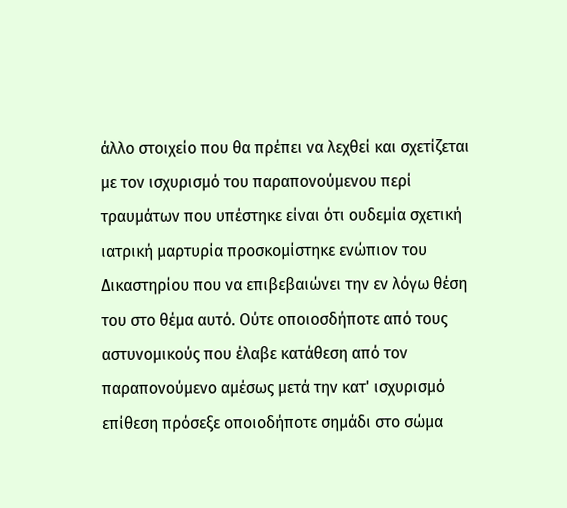άλλο στοιχείο που θα πρέπει να λεχθεί και σχετίζεται με τον ισχυρισμό του παραπονούμενου περί τραυμάτων που υπέστηκε είναι ότι ουδεμία σχετική ιατρική μαρτυρία προσκομίστηκε ενώπιον του Δικαστηρίου που να επιβεβαιώνει την εν λόγω θέση του στο θέμα αυτό. Ούτε οποιοσδήποτε από τους αστυνομικούς που έλαβε κατάθεση από τον παραπονούμενο αμέσως μετά την κατ' ισχυρισμό επίθεση πρόσεξε οποιοδήποτε σημάδι στο σώμα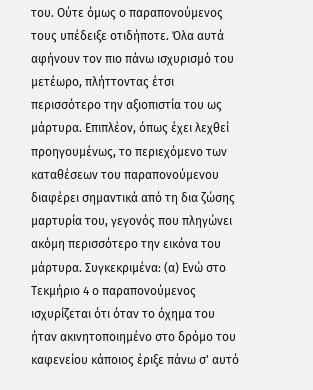του. Ούτε όμως ο παραπονούμενος τους υπέδειξε οτιδήποτε. Όλα αυτά αφήνουν τον πιο πάνω ισχυρισμό του μετέωρο, πλήττοντας έτσι περισσότερο την αξιοπιστία του ως μάρτυρα. Επιπλέον, όπως έχει λεχθεί προηγουμένως, το περιεχόμενο των καταθέσεων του παραπονούμενου διαφέρει σημαντικά από τη δια ζώσης μαρτυρία του, γεγονός που πληγώνει ακόμη περισσότερο την εικόνα του μάρτυρα. Συγκεκριμένα: (α) Ενώ στο Τεκμήριο 4 ο παραπονούμενος ισχυρίζεται ότι όταν το όχημα του ήταν ακινητοποιημένο στο δρόμο του καφενείου κάποιος έριξε πάνω σ' αυτό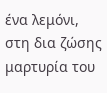ένα λεμόνι, στη δια ζώσης μαρτυρία του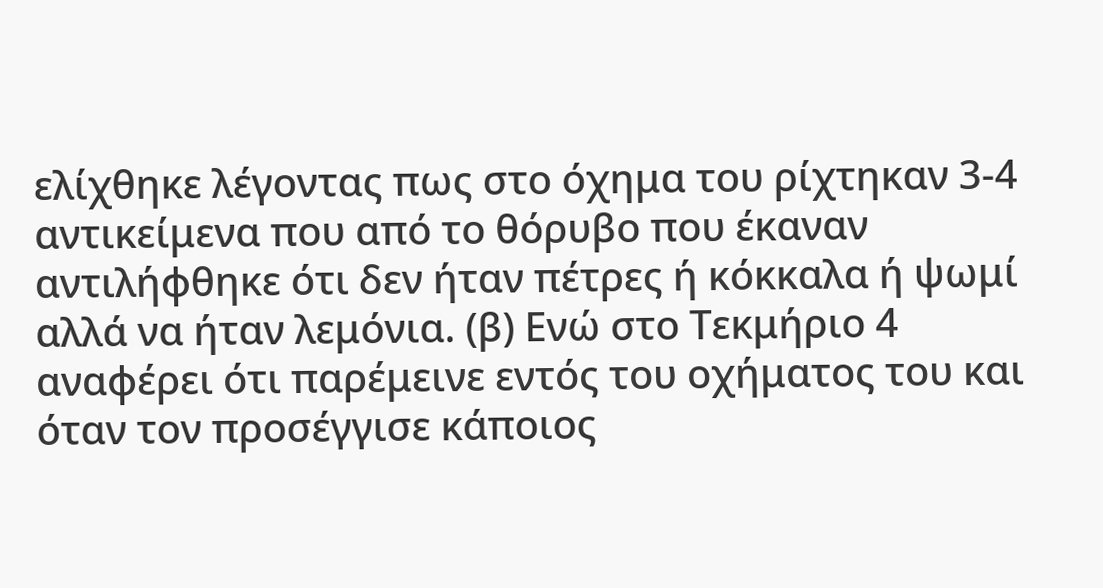ελίχθηκε λέγοντας πως στο όχημα του ρίχτηκαν 3-4 αντικείμενα που από το θόρυβο που έκαναν αντιλήφθηκε ότι δεν ήταν πέτρες ή κόκκαλα ή ψωμί αλλά να ήταν λεμόνια. (β) Ενώ στο Τεκμήριο 4 αναφέρει ότι παρέμεινε εντός του οχήματος του και όταν τον προσέγγισε κάποιος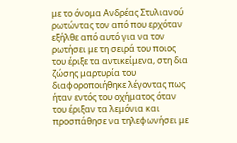με το όνομα Ανδρέας Στυλιανού ρωτώντας τον από που ερχόταν εξήλθε από αυτό για να τον ρωτήσει με τη σειρά του ποιος του έριξε τα αντικείμενα, στη δια ζώσης μαρτυρία του διαφοροποιήθηκε λέγοντας πως ήταν εντός του οχήματος όταν του έριξαν τα λεμόνια και προσπάθησε να τηλεφωνήσει με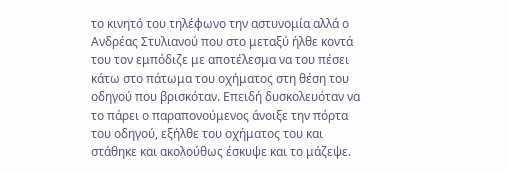το κινητό του τηλέφωνο την αστυνομία αλλά ο Ανδρέας Στυλιανού που στο μεταξύ ήλθε κοντά του τον εμπόδιζε με αποτέλεσμα να του πέσει κάτω στο πάτωμα του οχήματος στη θέση του οδηγού που βρισκόταν. Επειδή δυσκολευόταν να το πάρει ο παραπονούμενος άνοιξε την πόρτα του οδηγού, εξήλθε του οχήματος του και στάθηκε και ακολούθως έσκυψε και το μάζεψε.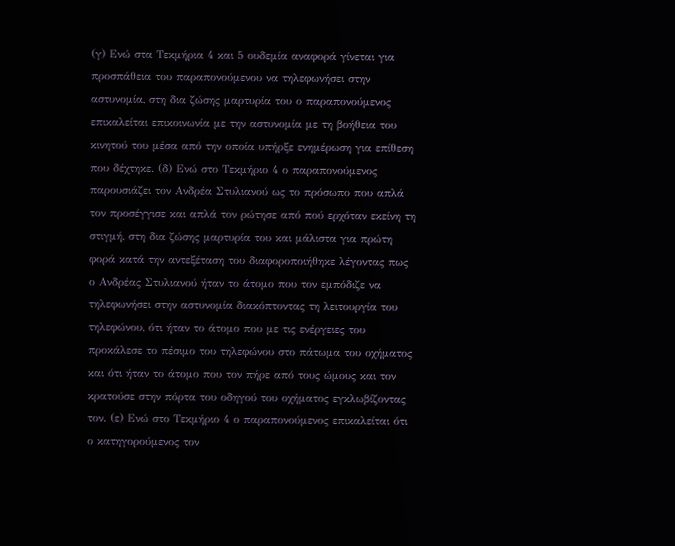(γ) Ενώ στα Τεκμήρια 4 και 5 ουδεμία αναφορά γίνεται για προσπάθεια του παραπονούμενου να τηλεφωνήσει στην αστυνομία, στη δια ζώσης μαρτυρία του ο παραπονούμενος επικαλείται επικοινωνία με την αστυνομία με τη βοήθεια του κινητού του μέσα από την οποία υπήρξε ενημέρωση για επίθεση που δέχτηκε. (δ) Ενώ στο Τεκμήριο 4 ο παραπονούμενος παρουσιάζει τον Ανδρέα Στυλιανού ως το πρόσωπο που απλά τον προσέγγισε και απλά τον ρώτησε από πού ερχόταν εκείνη τη στιγμή, στη δια ζώσης μαρτυρία του και μάλιστα για πρώτη φορά κατά την αντεξέταση του διαφοροποιήθηκε λέγοντας πως ο Ανδρέας Στυλιανού ήταν το άτομο που τον εμπόδιζε να τηλεφωνήσει στην αστυνομία διακόπτοντας τη λειτουργία του τηλεφώνου, ότι ήταν το άτομο που με τις ενέργειες του προκάλεσε το πέσιμο του τηλεφώνου στο πάτωμα του οχήματος και ότι ήταν το άτομο που τον πήρε από τους ώμους και τον κρατούσε στην πόρτα του οδηγού του οχήματος εγκλωβίζοντας τον. (ε) Ενώ στο Τεκμήριο 4 ο παραπονούμενος επικαλείται ότι ο κατηγορούμενος τον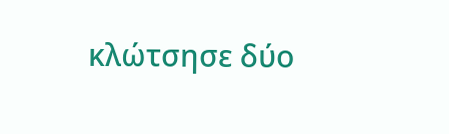κλώτσησε δύο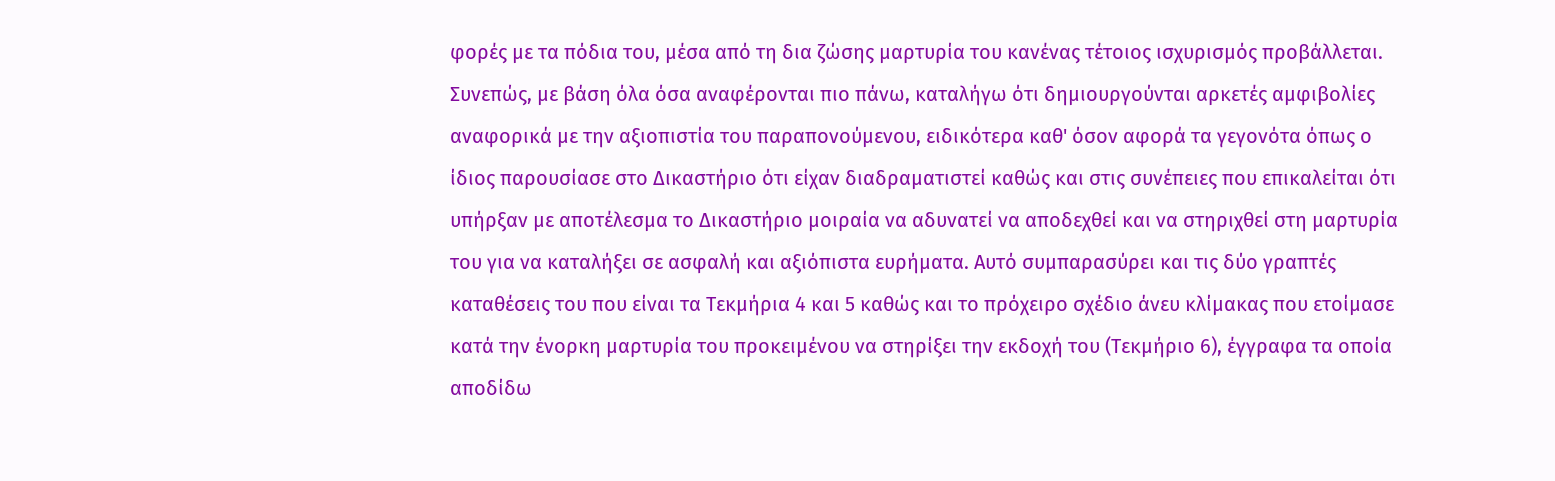φορές με τα πόδια του, μέσα από τη δια ζώσης μαρτυρία του κανένας τέτοιος ισχυρισμός προβάλλεται. Συνεπώς, με βάση όλα όσα αναφέρονται πιο πάνω, καταλήγω ότι δημιουργούνται αρκετές αμφιβολίες αναφορικά με την αξιοπιστία του παραπονούμενου, ειδικότερα καθ' όσον αφορά τα γεγονότα όπως ο ίδιος παρουσίασε στο Δικαστήριο ότι είχαν διαδραματιστεί καθώς και στις συνέπειες που επικαλείται ότι υπήρξαν με αποτέλεσμα το Δικαστήριο μοιραία να αδυνατεί να αποδεχθεί και να στηριχθεί στη μαρτυρία του για να καταλήξει σε ασφαλή και αξιόπιστα ευρήματα. Αυτό συμπαρασύρει και τις δύο γραπτές καταθέσεις του που είναι τα Τεκμήρια 4 και 5 καθώς και το πρόχειρο σχέδιο άνευ κλίμακας που ετοίμασε κατά την ένορκη μαρτυρία του προκειμένου να στηρίξει την εκδοχή του (Τεκμήριο 6), έγγραφα τα οποία αποδίδω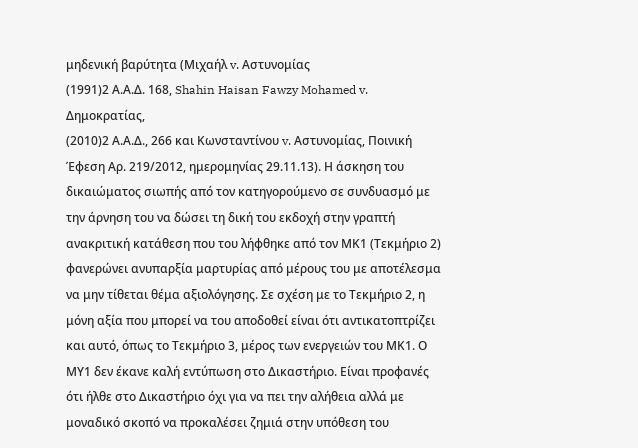μηδενική βαρύτητα (Μιχαήλ v. Αστυνομίας
(1991)2 Α.Α.Δ. 168, Shahin Haisan Fawzy Mohamed v. Δημοκρατίας,
(2010)2 Α.Α.Δ., 266 και Κωνσταντίνου v. Αστυνομίας, Ποινική Έφεση Αρ. 219/2012, ημερομηνίας 29.11.13). Η άσκηση του δικαιώματος σιωπής από τον κατηγορούμενο σε συνδυασμό με την άρνηση του να δώσει τη δική του εκδοχή στην γραπτή ανακριτική κατάθεση που του λήφθηκε από τον ΜΚ1 (Τεκμήριο 2) φανερώνει ανυπαρξία μαρτυρίας από μέρους του με αποτέλεσμα να μην τίθεται θέμα αξιολόγησης. Σε σχέση με το Τεκμήριο 2, η μόνη αξία που μπορεί να του αποδοθεί είναι ότι αντικατοπτρίζει και αυτό, όπως το Τεκμήριο 3, μέρος των ενεργειών του ΜΚ1. Ο ΜΥ1 δεν έκανε καλή εντύπωση στο Δικαστήριο. Είναι προφανές ότι ήλθε στο Δικαστήριο όχι για να πει την αλήθεια αλλά με μοναδικό σκοπό να προκαλέσει ζημιά στην υπόθεση του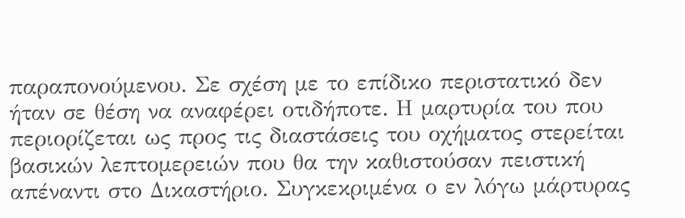παραπονούμενου. Σε σχέση με το επίδικο περιστατικό δεν ήταν σε θέση να αναφέρει οτιδήποτε. Η μαρτυρία του που περιορίζεται ως προς τις διαστάσεις του οχήματος στερείται βασικών λεπτομερειών που θα την καθιστούσαν πειστική απέναντι στο Δικαστήριο. Συγκεκριμένα ο εν λόγω μάρτυρας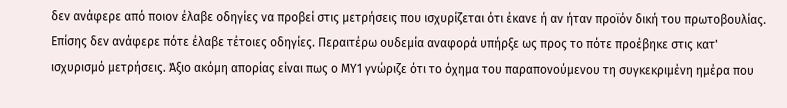δεν ανάφερε από ποιον έλαβε οδηγίες να προβεί στις μετρήσεις που ισχυρίζεται ότι έκανε ή αν ήταν προϊόν δική του πρωτοβουλίας. Επίσης δεν ανάφερε πότε έλαβε τέτοιες οδηγίες. Περαιτέρω ουδεμία αναφορά υπήρξε ως προς το πότε προέβηκε στις κατ' ισχυρισμό μετρήσεις. Άξιο ακόμη απορίας είναι πως ο ΜΥ1 γνώριζε ότι το όχημα του παραπονούμενου τη συγκεκριμένη ημέρα που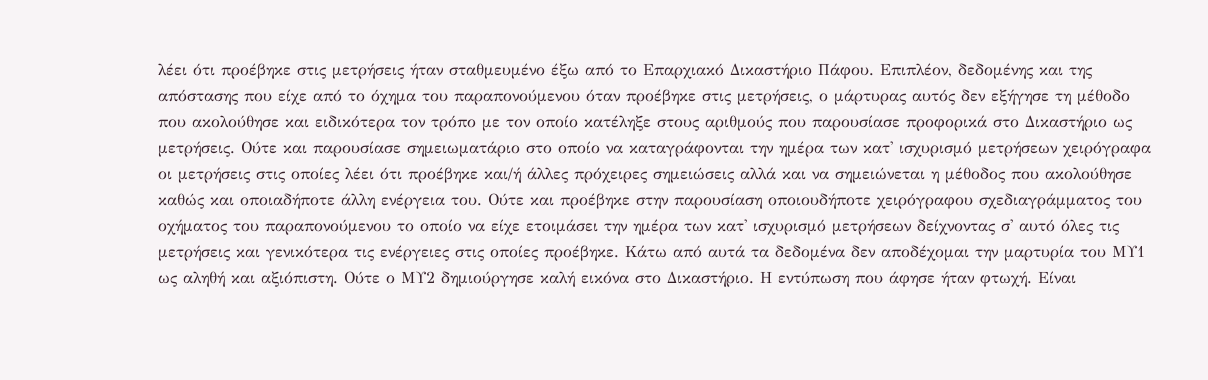λέει ότι προέβηκε στις μετρήσεις ήταν σταθμευμένο έξω από το Επαρχιακό Δικαστήριο Πάφου. Επιπλέον, δεδομένης και της απόστασης που είχε από το όχημα του παραπονούμενου όταν προέβηκε στις μετρήσεις, ο μάρτυρας αυτός δεν εξήγησε τη μέθοδο που ακολούθησε και ειδικότερα τον τρόπο με τον οποίο κατέληξε στους αριθμούς που παρουσίασε προφορικά στο Δικαστήριο ως μετρήσεις. Ούτε και παρουσίασε σημειωματάριο στο οποίο να καταγράφονται την ημέρα των κατ' ισχυρισμό μετρήσεων χειρόγραφα οι μετρήσεις στις οποίες λέει ότι προέβηκε και/ή άλλες πρόχειρες σημειώσεις αλλά και να σημειώνεται η μέθοδος που ακολούθησε καθώς και οποιαδήποτε άλλη ενέργεια του. Ούτε και προέβηκε στην παρουσίαση οποιουδήποτε χειρόγραφου σχεδιαγράμματος του οχήματος του παραπονούμενου το οποίο να είχε ετοιμάσει την ημέρα των κατ' ισχυρισμό μετρήσεων δείχνοντας σ' αυτό όλες τις μετρήσεις και γενικότερα τις ενέργειες στις οποίες προέβηκε. Κάτω από αυτά τα δεδομένα δεν αποδέχομαι την μαρτυρία του ΜΥ1 ως αληθή και αξιόπιστη. Ούτε ο ΜΥ2 δημιούργησε καλή εικόνα στο Δικαστήριο. Η εντύπωση που άφησε ήταν φτωχή. Είναι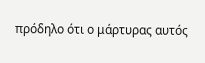πρόδηλο ότι ο μάρτυρας αυτός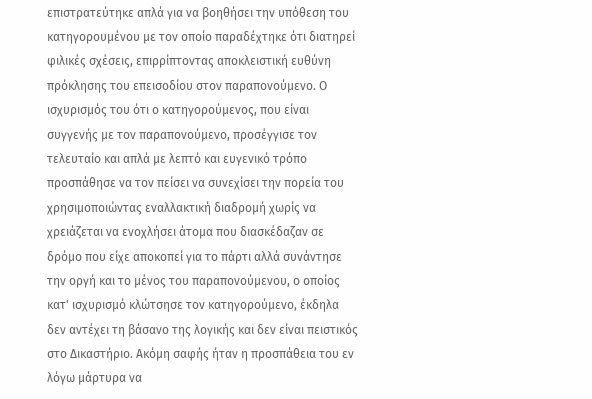επιστρατεύτηκε απλά για να βοηθήσει την υπόθεση του κατηγορουμένου με τον οποίο παραδέχτηκε ότι διατηρεί φιλικές σχέσεις, επιρρίπτοντας αποκλειστική ευθύνη πρόκλησης του επεισοδίου στον παραπονούμενο. Ο ισχυρισμός του ότι ο κατηγορούμενος, που είναι συγγενής με τον παραπονούμενο, προσέγγισε τον τελευταίο και απλά με λεπτό και ευγενικό τρόπο προσπάθησε να τον πείσει να συνεχίσει την πορεία του χρησιμοποιώντας εναλλακτική διαδρομή χωρίς να χρειάζεται να ενοχλήσει άτομα που διασκέδαζαν σε δρόμο που είχε αποκοπεί για το πάρτι αλλά συνάντησε την οργή και το μένος του παραπονούμενου, ο οποίος κατ' ισχυρισμό κλώτσησε τον κατηγορούμενο, έκδηλα δεν αντέχει τη βάσανο της λογικής και δεν είναι πειστικός στο Δικαστήριο. Ακόμη σαφής ήταν η προσπάθεια του εν λόγω μάρτυρα να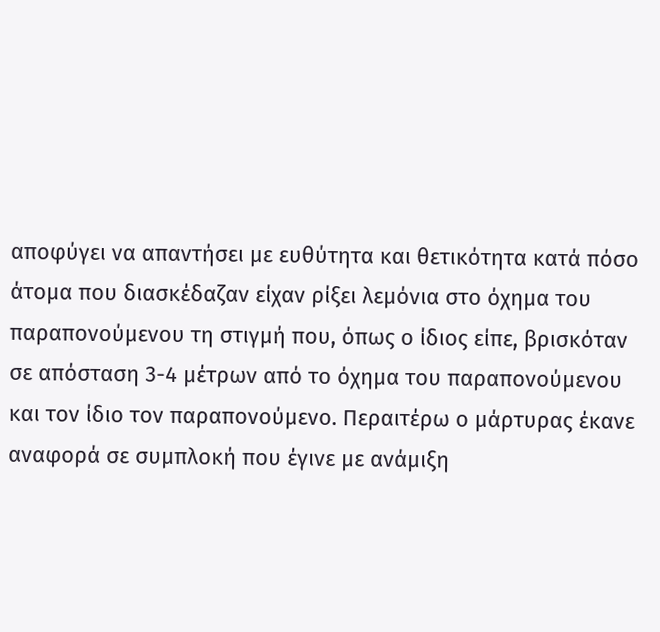αποφύγει να απαντήσει με ευθύτητα και θετικότητα κατά πόσο άτομα που διασκέδαζαν είχαν ρίξει λεμόνια στο όχημα του παραπονούμενου τη στιγμή που, όπως ο ίδιος είπε, βρισκόταν σε απόσταση 3-4 μέτρων από το όχημα του παραπονούμενου και τον ίδιο τον παραπονούμενο. Περαιτέρω ο μάρτυρας έκανε αναφορά σε συμπλοκή που έγινε με ανάμιξη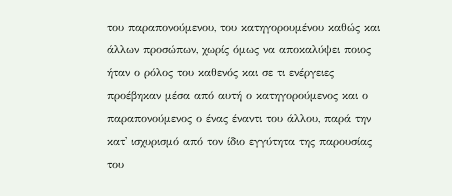του παραπονούμενου, του κατηγορουμένου καθώς και άλλων προσώπων, χωρίς όμως να αποκαλύψει ποιος ήταν ο ρόλος του καθενός και σε τι ενέργειες προέβηκαν μέσα από αυτή ο κατηγορούμενος και ο παραπονούμενος ο ένας έναντι του άλλου, παρά την κατ' ισχυρισμό από τον ίδιο εγγύτητα της παρουσίας του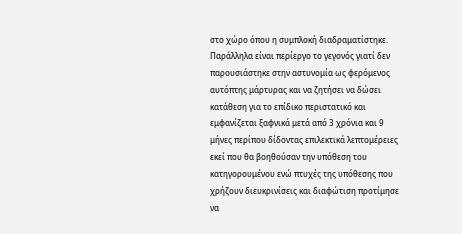στο χώρο όπου η συμπλοκή διαδραματίστηκε. Παράλληλα είναι περίεργο το γεγονός γιατί δεν παρουσιάστηκε στην αστυνομία ως φερόμενος αυτόπτης μάρτυρας και να ζητήσει να δώσει κατάθεση για το επίδικο περιστατικό και εμφανίζεται ξαφνικά μετά από 3 χρόνια και 9 μήνες περίπου δίδοντας επιλεκτικά λεπτομέρειες εκεί που θα βοηθούσαν την υπόθεση του κατηγορουμένου ενώ πτυχές της υπόθεσης που χρήζουν διευκρινίσεις και διαφώτιση προτίμησε να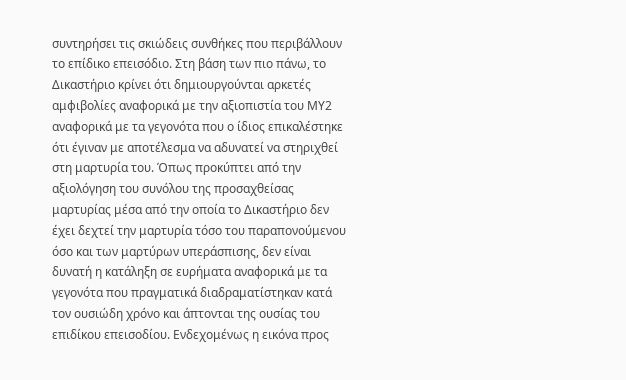συντηρήσει τις σκιώδεις συνθήκες που περιβάλλουν το επίδικο επεισόδιο. Στη βάση των πιο πάνω, το Δικαστήριο κρίνει ότι δημιουργούνται αρκετές αμφιβολίες αναφορικά με την αξιοπιστία του ΜΥ2 αναφορικά με τα γεγονότα που ο ίδιος επικαλέστηκε ότι έγιναν με αποτέλεσμα να αδυνατεί να στηριχθεί στη μαρτυρία του. Όπως προκύπτει από την αξιολόγηση του συνόλου της προσαχθείσας μαρτυρίας μέσα από την οποία το Δικαστήριο δεν έχει δεχτεί την μαρτυρία τόσο του παραπονούμενου όσο και των μαρτύρων υπεράσπισης, δεν είναι δυνατή η κατάληξη σε ευρήματα αναφορικά με τα γεγονότα που πραγματικά διαδραματίστηκαν κατά τον ουσιώδη χρόνο και άπτονται της ουσίας του επιδίκου επεισοδίου. Ενδεχομένως η εικόνα προς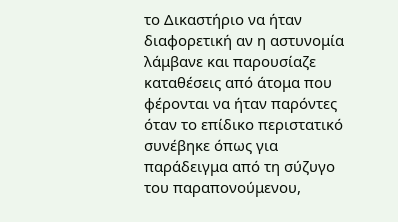το Δικαστήριο να ήταν διαφορετική αν η αστυνομία λάμβανε και παρουσίαζε καταθέσεις από άτομα που φέρονται να ήταν παρόντες όταν το επίδικο περιστατικό συνέβηκε όπως για παράδειγμα από τη σύζυγο του παραπονούμενου,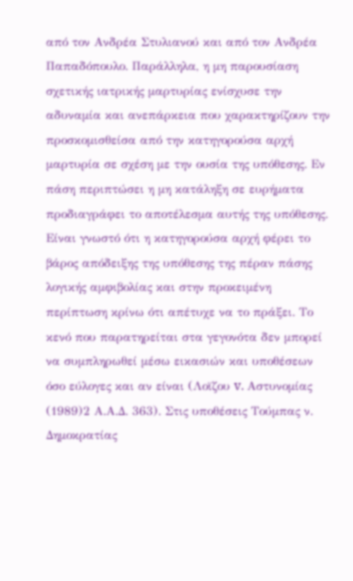από τον Ανδρέα Στυλιανού και από τον Ανδρέα Παπαδόπουλο. Παράλληλα, η μη παρουσίαση σχετικής ιατρικής μαρτυρίας ενίσχυσε την αδυναμία και ανεπάρκεια που χαρακτηρίζουν την προσκομισθείσα από την κατηγορούσα αρχή μαρτυρία σε σχέση με την ουσία της υπόθεσης. Εν πάση περιπτώσει η μη κατάληξη σε ευρήματα προδιαγράφει το αποτέλεσμα αυτής της υπόθεσης. Είναι γνωστό ότι η κατηγορούσα αρχή φέρει το βάρος απόδειξης της υπόθεσης της πέραν πάσης λογικής αμφιβολίας και στην προκειμένη περίπτωση κρίνω ότι απέτυχε να το πράξει. Το κενό που παρατηρείται στα γεγονότα δεν μπορεί να συμπληρωθεί μέσω εικασιών και υποθέσεων όσο εύλογες και αν είναι (Λοϊζου v. Αστυνομίας
(1989)2 Α.Α.Δ. 363). Στις υποθέσεις Τούμπας ν. Δημοκρατίας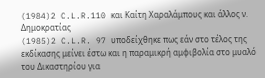(1984)2 C.L.R.110 και Καίτη Χαραλάμπους και άλλος ν. Δημοκρατίας
(1985)2 C.L.R. 97 υποδείχθηκε πως εάν στο τέλος της εκδίκασης μείνει έστω και η παραμικρή αμφιβολία στο μυαλό του Δικαστηρίου για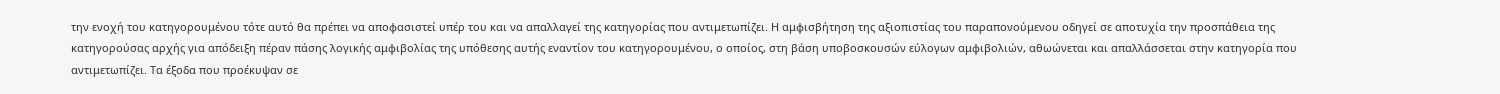την ενοχή του κατηγορουμένου τότε αυτό θα πρέπει να αποφασιστεί υπέρ του και να απαλλαγεί της κατηγορίας που αντιμετωπίζει. Η αμφισβήτηση της αξιοπιστίας του παραπονούμενου οδηγεί σε αποτυχία την προσπάθεια της κατηγορούσας αρχής για απόδειξη πέραν πάσης λογικής αμφιβολίας της υπόθεσης αυτής εναντίον του κατηγορουμένου, ο οποίος, στη βάση υποβοσκουσών εύλογων αμφιβολιών, αθωώνεται και απαλλάσσεται στην κατηγορία που αντιμετωπίζει. Τα έξοδα που προέκυψαν σε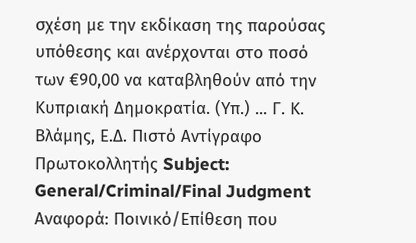σχέση με την εκδίκαση της παρούσας υπόθεσης και ανέρχονται στο ποσό των €90,00 να καταβληθούν από την Κυπριακή Δημοκρατία. (Υπ.) ... Γ. Κ. Βλάμης, Ε.Δ. Πιστό Αντίγραφο Πρωτοκολλητής Subject: General/Criminal/Final Judgment Αναφορά: Ποινικό/Επίθεση που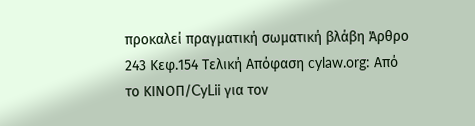προκαλεί πραγματική σωματική βλάβη Άρθρο 243 Κεφ.154 Τελική Απόφαση cylaw.org: Από το ΚΙΝOΠ/CyLii για τον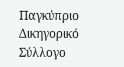Παγκύπριο Δικηγορικό Σύλλογο